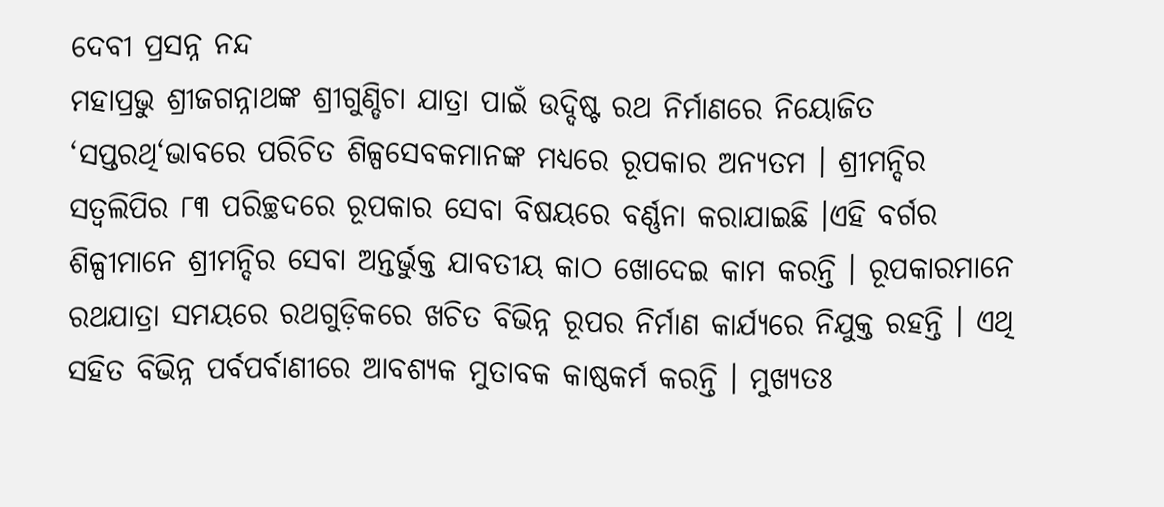ଦେବୀ ପ୍ରସନ୍ନ ନନ୍ଦ
ମହାପ୍ରଭୁ ଶ୍ରୀଜଗନ୍ନାଥଙ୍କ ଶ୍ରୀଗୁଣ୍ଡିଚା ଯାତ୍ରା ପାଇଁ ଉଦ୍ଦିଷ୍ଟ ରଥ ନିର୍ମାଣରେ ନିୟୋଜିତ ‘ସପ୍ତରଥି‘ଭାବରେ ପରିଚିତ ଶିଳ୍ପସେବକମାନଙ୍କ ମଧ୍ୟରେ ରୂପକାର ଅନ୍ୟତମ । ଶ୍ରୀମନ୍ଦିର ସତ୍ୱଲିପିର ୮୩ ପରିଚ୍ଛଦରେ ରୂପକାର ସେବା ବିଷୟରେ ବର୍ଣ୍ଣନା କରାଯାଇଛି ।ଏହି ବର୍ଗର ଶିଳ୍ପୀମାନେ ଶ୍ରୀମନ୍ଦିର ସେବା ଅନ୍ତର୍ଭୁକ୍ତ ଯାବତୀୟ କାଠ ଖୋଦେଇ କାମ କରନ୍ତି । ରୂପକାରମାନେ ରଥଯାତ୍ରା ସମୟରେ ରଥଗୁଡ଼ିକରେ ଖଚିତ ବିଭିନ୍ନ ରୂପର ନିର୍ମାଣ କାର୍ଯ୍ୟରେ ନିଯୁକ୍ତ ରହନ୍ତି । ଏଥି ସହିତ ବିଭିନ୍ନ ପର୍ବପର୍ବାଣୀରେ ଆବଶ୍ୟକ ମୁତାବକ କାଷ୍ଠକର୍ମ କରନ୍ତି । ମୁଖ୍ୟତଃ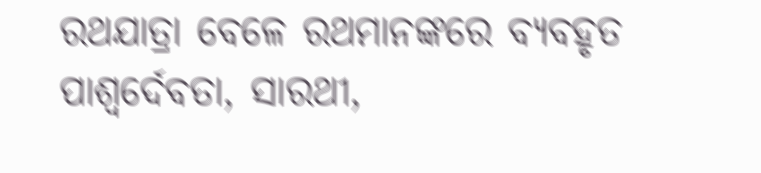ରଥଯାତ୍ରା ବେଳେ ରଥମାନଙ୍କରେ ବ୍ୟବହୃତ ପାଶ୍ୱର୍ଦେବତା, ସାରଥୀ,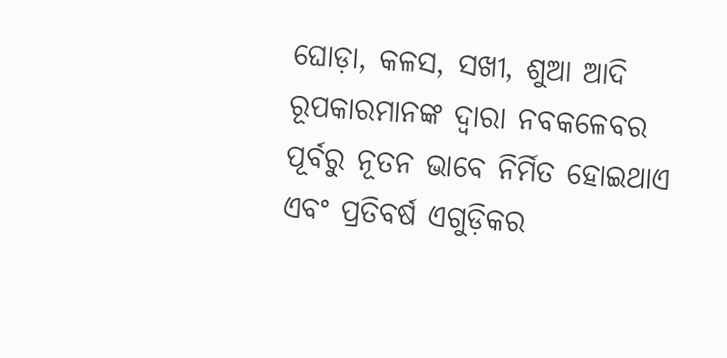ଘୋଡ଼ା, କଳସ, ସଖୀ, ଶୁଆ ଆଦି ରୂପକାରମାନଙ୍କ ଦ୍ୱାରା ନବକଳେବର ପୂର୍ବରୁ ନୂତନ ଭାବେ ନିର୍ମିତ ହୋଇଥାଏ ଏବଂ ପ୍ରତିବର୍ଷ ଏଗୁଡ଼ିକର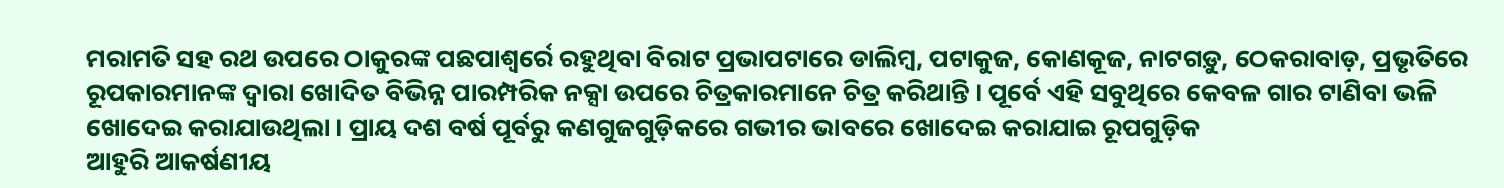ମରାମତି ସହ ରଥ ଉପରେ ଠାକୁରଙ୍କ ପଛପାଶ୍ୱର୍ରେ ରହୁଥିବା ବିରାଟ ପ୍ରଭାପଟାରେ ଡାଲିମ୍ବ, ପଟାକୁଜ, କୋଣକୂଜ, ନାଟଗଡ଼ୁ, ଠେକରାବାଡ଼, ପ୍ରଭୃତିରେ ରୂପକାରମାନଙ୍କ ଦ୍ୱାରା ଖୋଦିତ ବିଭିନ୍ନ ପାରମ୍ପରିକ ନକ୍ସା ଉପରେ ଚିତ୍ରକାରମାନେ ଚିତ୍ର କରିଥାନ୍ତି । ପୂର୍ବେ ଏହି ସବୁଥିରେ କେବଳ ଗାର ଟାଣିବା ଭଳି ଖୋଦେଇ କରାଯାଉଥିଲା । ପ୍ରାୟ ଦଶ ବର୍ଷ ପୂର୍ବରୁ କଣଗୁଜଗୁଡ଼ିକରେ ଗଭୀର ଭାବରେ ଖୋଦେଇ କରାଯାଇ ରୂପଗୁଡ଼ିକ
ଆହୁରି ଆକର୍ଷଣୀୟ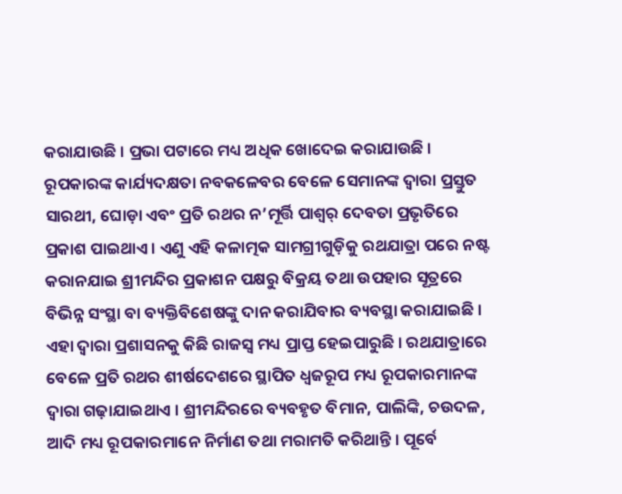କରାଯାଉଛି । ପ୍ରଭା ପଟାରେ ମଧ୍ୟ ଅଧିକ ଖୋଦେଇ କରାଯାଉଛି ।
ରୂପକାରଙ୍କ କାର୍ଯ୍ୟଦକ୍ଷତା ନବକଳେବର ବେଳେ ସେମାନଙ୍କ ଦ୍ୱାରା ପ୍ରସ୍ତୁତ ସାରଥୀ, ଘୋଡ଼ା ଏବଂ ପ୍ରତି ରଥର ନ’ମୂର୍ତ୍ତି ପାଶ୍ୱର୍ ଦେବତା ପ୍ରଭୃତିରେ ପ୍ରକାଶ ପାଇଥାଏ । ଏଣୁ ଏହି କଳାତ୍ମକ ସାମଗ୍ରୀଗୁଡ଼ିକୁ ରଥଯାତ୍ରା ପରେ ନଷ୍ଟ କରାନଯାଇ ଶ୍ରୀମନ୍ଦିର ପ୍ରକାଶନ ପକ୍ଷରୁ ବିକ୍ରୟ ତଥା ଉପହାର ସୂତ୍ରରେ ବିଭିନ୍ନ ସଂସ୍ଥା ବା ବ୍ୟକ୍ତିବିଶେଷଙ୍କୁ ଦାନ କରାଯିବାର ବ୍ୟବସ୍ଥା କରାଯାଇଛି । ଏହା ଦ୍ୱାରା ପ୍ରଶାସନକୁ କିଛି ରାଜସ୍ୱ ମଧ୍ୟ ପ୍ରାପ୍ତ ହେଇପାରୁଛି । ରଥଯାତ୍ରାରେ ବେଳେ ପ୍ରତି ରଥର ଶୀର୍ଷଦେଶରେ ସ୍ଥାପିତ ଧ୍ୱଜରୂପ ମଧ୍ୟ ରୂପକାରମାନଙ୍କ ଦ୍ୱାରା ଗଢ଼ାଯାଇଥାଏ । ଶ୍ରୀମନ୍ଦିରରେ ବ୍ୟବହୃତ ବିମାନ, ପାଲିଙ୍କି, ଚଉଦଳ, ଆଦି ମଧ୍ୟ ରୂପକାରମାନେ ନିର୍ମାଣ ତଥା ମରାମତି କରିଥାନ୍ତି । ପୂର୍ବେ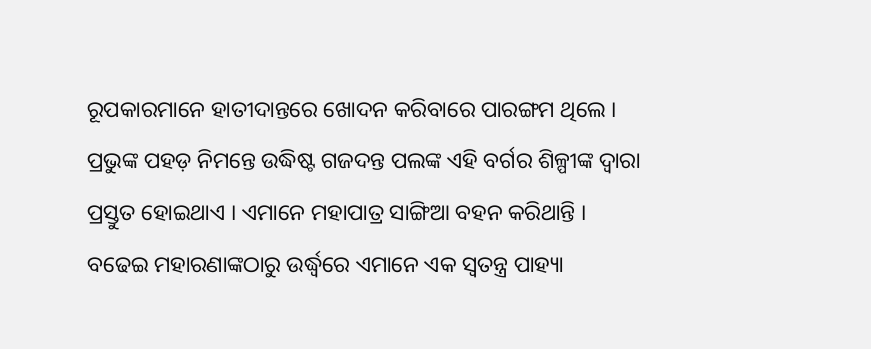ରୂପକାରମାନେ ହାତୀଦାନ୍ତରେ ଖୋଦନ କରିବାରେ ପାରଙ୍ଗମ ଥିଲେ । ପ୍ରଭୁଙ୍କ ପହଡ଼ ନିମନ୍ତେ ଉଦ୍ଧିଷ୍ଟ ଗଜଦନ୍ତ ପଲଙ୍କ ଏହି ବର୍ଗର ଶିଳ୍ପୀଙ୍କ ଦ୍ୱାରା ପ୍ରସ୍ତୁତ ହୋଇଥାଏ । ଏମାନେ ମହାପାତ୍ର ସାଙ୍ଗିଆ ବହନ କରିଥାନ୍ତି । ବଢେଇ ମହାରଣାଙ୍କଠାରୁ ଉର୍ଦ୍ଧ୍ୱରେ ଏମାନେ ଏକ ସ୍ୱତନ୍ତ୍ର ପାହ୍ୟା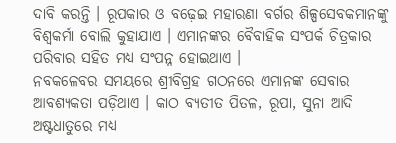ଦାବି କରନ୍ତି । ରୂପକାର ଓ ବଢ଼େଇ ମହାରଣା ବର୍ଗର ଶିଳ୍ପସେବକମାନଙ୍କୁ ବିଶ୍ୱକର୍ମା ବୋଲି କୁହାଯାଏ । ଏମାନଙ୍କର ବୈବାହିକ ସଂପର୍କ ଚିତ୍ରକାର ପରିବାର ସହିତ ମଧ୍ୟ ସଂପନ୍ନ ହୋଇଥାଏ ।
ନବକଳେବର ସମୟରେ ଶ୍ରୀବିଗ୍ରହ ଗଠନରେ ଏମାନଙ୍କ ସେବାର ଆବଶ୍ୟକତା ପଡ଼ିଥାଏ । କାଠ ବ୍ୟତୀତ ପିତଳ, ରୂପା, ସୁନା ଆଦି ଅଷ୍ଟଧାତୁରେ ମଧ୍ୟ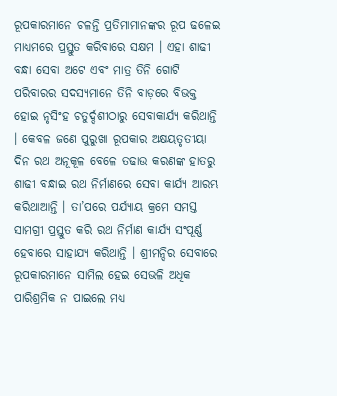ରୂପକାରମାନେ ଚଳନ୍ତି ପ୍ରତିମାମାନଙ୍କର ରୂପ ଢଳେଇ ମାଧ୍ୟମରେ ପ୍ରସ୍ତୁତ କରିବାରେ ସକ୍ଷମ । ଏହା ଶାଢୀ ବନ୍ଧା ସେବା ଅଟେ ଏବଂ ମାତ୍ର ତିନି ଗୋଟି ପରିବାରର ସଦସ୍ୟମାନେ ତିନି ବାଡ଼ରେ ବିଭକ୍ତ ହୋଇ ନୃସିଂହ ଚତୁର୍ଦ୍ଦଶୀଠାରୁ ସେବାକାର୍ଯ୍ୟ କରିଥାନ୍ତି । କେବଳ ଜଣେ ପୁରୁଖା ରୂପକାର ଅକ୍ଷୟତୃତୀୟା ଦିନ ରଥ ଅନୂକୂଳ ବେଳେ ତଢାଉ କରଣଙ୍କ ହାତରୁ ଶାଢୀ ବନ୍ଧାଇ ରଥ ନିର୍ମାଣରେ ସେବା କାର୍ଯ୍ୟ ଆରମ୍ଭ କରିଥାଆନ୍ତି । ତା’ପରେ ପର୍ଯ୍ୟାୟ କ୍ରମେ ସମସ୍ତ ସାମଗ୍ରୀ ପ୍ରସ୍ତୁତ କରି ରଥ ନିର୍ମାଣ କାର୍ଯ୍ୟ ସଂପୂର୍ଣ୍ଣ ହେବାରେ ସାହାଯ୍ୟ କରିଥାନ୍ତି । ଶ୍ରୀମନ୍ଦିର ସେବାରେ ରୂପକାରମାନେ ସାମିଲ ହେଇ ସେଭଳି ଅଧିକ ପାରିଶ୍ରମିକ ନ ପାଇଲେ ମଧ୍ୟ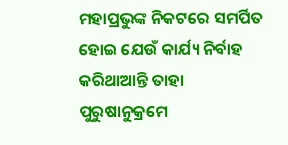ମହାପ୍ରଭୁଙ୍କ ନିକଟରେ ସମର୍ପିତ ହୋଇ ଯେଉଁ କାର୍ଯ୍ୟ ନିର୍ବାହ କରିଥାଆନ୍ତି ତାହା ପୁରୁଷାନୁକ୍ରମେ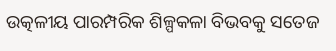ଉତ୍କଳୀୟ ପାରମ୍ପରିକ ଶିଳ୍ପକଳା ବିଭବକୁ ସତେଜ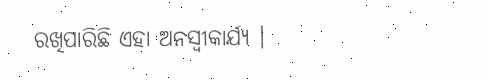ରଖିପାରିଛି ଏହା ଅନସ୍ୱୀକାର୍ଯ୍ୟ ।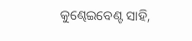କୁଣ୍ଢେଇବେଣ୍ଟ ସାହି,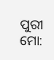ପୁରୀ
ମୋ: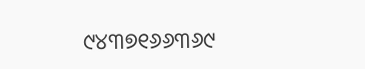୯୪୩୭୧୬୬୩୬୯